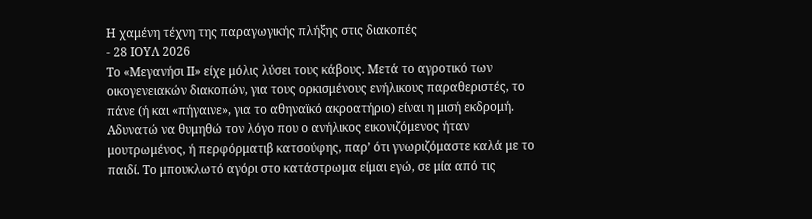Η χαμένη τέχνη της παραγωγικής πλήξης στις διακοπές
- 28 ΙΟΥΛ 2026
Το «Μεγανήσι ΙΙ» είχε μόλις λύσει τους κάβους. Μετά το αγροτικό των οικογενειακών διακοπών, για τους ορκισμένους ενήλικους παραθεριστές, το πάνε (ή και «πήγαινε», για το αθηναϊκό ακροατήριο) είναι η μισή εκδρομή. Αδυνατώ να θυμηθώ τον λόγο που ο ανήλικος εικονιζόμενος ήταν μουτρωμένος, ή περφόρματιβ κατσούφης, παρ’ ότι γνωριζόμαστε καλά με το παιδί. Το μπουκλωτό αγόρι στο κατάστρωμα είμαι εγώ, σε μία από τις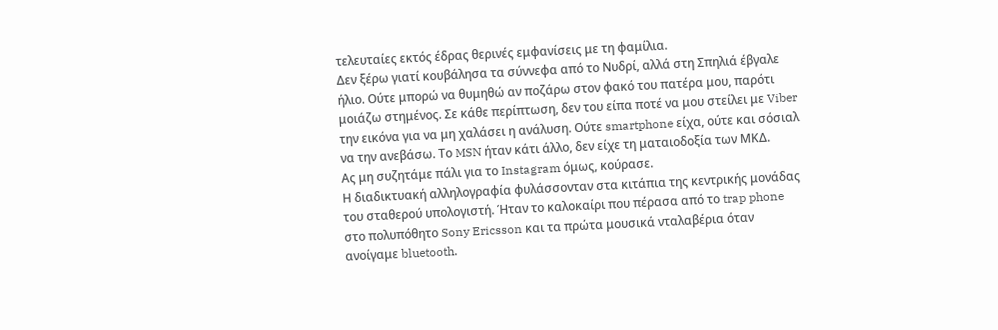τελευταίες εκτός έδρας θερινές εμφανίσεις με τη φαμίλια.
Δεν ξέρω γιατί κουβάλησα τα σύννεφα από το Νυδρί, αλλά στη Σπηλιά έβγαλε ήλιο. Ούτε μπορώ να θυμηθώ αν ποζάρω στον φακό του πατέρα μου, παρότι μοιάζω στημένος. Σε κάθε περίπτωση, δεν του είπα ποτέ να μου στείλει με Viber την εικόνα για να μη χαλάσει η ανάλυση. Ούτε smartphone είχα, ούτε και σόσιαλ να την ανεβάσω. Το MSN ήταν κάτι άλλο, δεν είχε τη ματαιοδοξία των ΜΚΔ.
Ας μη συζητάμε πάλι για το Instagram όμως, κούρασε.
Η διαδικτυακή αλληλογραφία φυλάσσονταν στα κιτάπια της κεντρικής μονάδας του σταθερού υπολογιστή. Ήταν το καλοκαίρι που πέρασα από το trap phone στο πολυπόθητο Sony Ericsson και τα πρώτα μουσικά νταλαβέρια όταν ανοίγαμε bluetooth.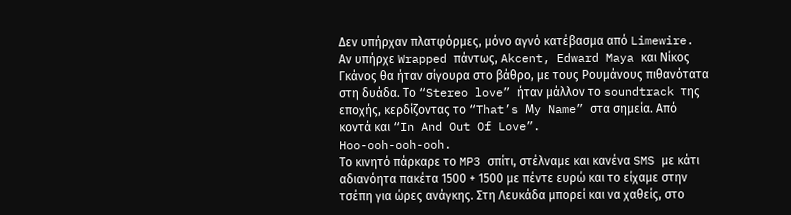Δεν υπήρχαν πλατφόρμες, μόνο αγνό κατέβασμα από Limewire. Αν υπήρχε Wrapped πάντως, Akcent, Edward Maya και Νίκος Γκάνος θα ήταν σίγουρα στο βάθρο, με τους Ρουμάνους πιθανότατα στη δυάδα. Το “Stereo love” ήταν μάλλον το soundtrack της εποχής, κερδίζοντας το “That’s Μy Name” στα σημεία. Από κοντά και “In And Out Of Love”.
Hoo-ooh-ooh-ooh.
Το κινητό πάρκαρε το MP3 σπίτι, στέλναμε και κανένα SMS με κάτι αδιανόητα πακέτα 1500 + 1500 με πέντε ευρώ και το είχαμε στην τσέπη για ώρες ανάγκης. Στη Λευκάδα μπορεί και να χαθείς, στο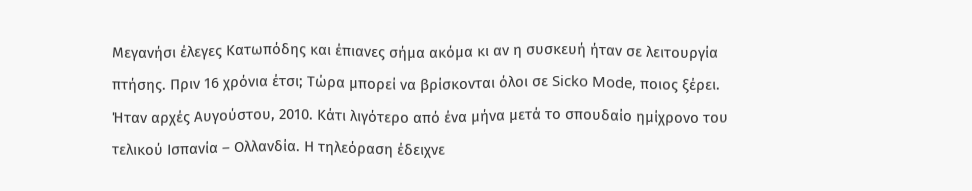Μεγανήσι έλεγες Κατωπόδης και έπιανες σήμα ακόμα κι αν η συσκευή ήταν σε λειτουργία πτήσης. Πριν 16 χρόνια έτσι; Τώρα μπορεί να βρίσκονται όλοι σε Sicko Mode, ποιος ξέρει.
Ήταν αρχές Αυγούστου, 2010. Κάτι λιγότερο από ένα μήνα μετά το σπουδαίο ημίχρονο του τελικού Ισπανία – Ολλανδία. Η τηλεόραση έδειχνε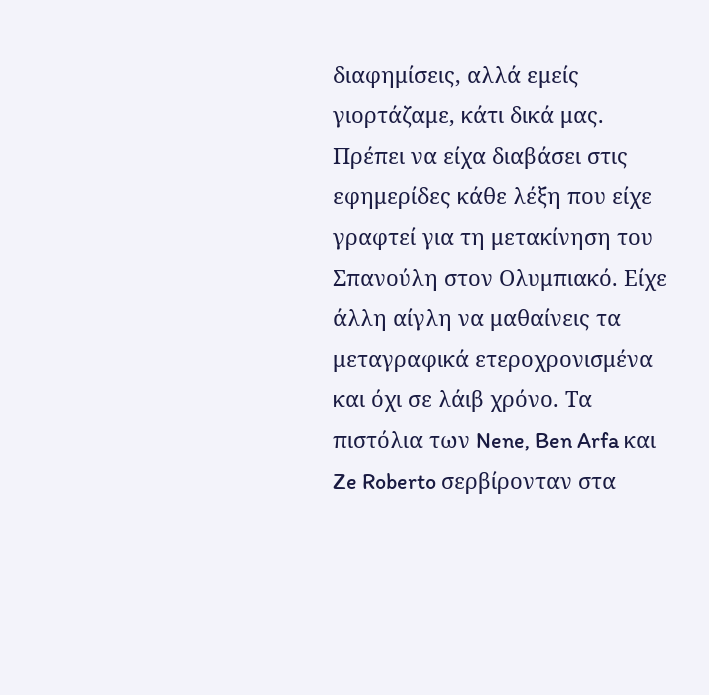διαφημίσεις, αλλά εμείς γιορτάζαμε, κάτι δικά μας. Πρέπει να είχα διαβάσει στις εφημερίδες κάθε λέξη που είχε γραφτεί για τη μετακίνηση του Σπανούλη στον Ολυμπιακό. Είχε άλλη αίγλη να μαθαίνεις τα μεταγραφικά ετεροχρονισμένα και όχι σε λάιβ χρόνο. Τα πιστόλια των Nene, Ben Arfa και Ze Roberto σερβίρονταν στα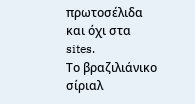πρωτοσέλιδα και όχι στα sites.
Το βραζιλιάνικο σίριαλ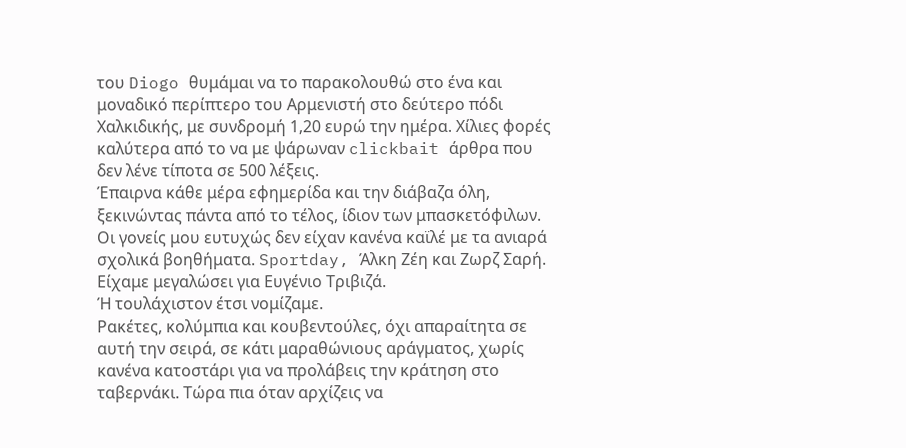του Diogo θυμάμαι να το παρακολουθώ στο ένα και μοναδικό περίπτερο του Αρμενιστή στο δεύτερο πόδι Χαλκιδικής, με συνδρομή 1,20 ευρώ την ημέρα. Χίλιες φορές καλύτερα από το να με ψάρωναν clickbait άρθρα που δεν λένε τίποτα σε 500 λέξεις.
Έπαιρνα κάθε μέρα εφημερίδα και την διάβαζα όλη, ξεκινώντας πάντα από το τέλος, ίδιον των μπασκετόφιλων. Οι γονείς μου ευτυχώς δεν είχαν κανένα καϊλέ με τα ανιαρά σχολικά βοηθήματα. Sportday, Άλκη Ζέη και Ζωρζ Σαρή. Είχαμε μεγαλώσει για Ευγένιο Τριβιζά.
Ή τουλάχιστον έτσι νομίζαμε.
Ρακέτες, κολύμπια και κουβεντούλες, όχι απαραίτητα σε αυτή την σειρά, σε κάτι μαραθώνιους αράγματος, χωρίς κανένα κατοστάρι για να προλάβεις την κράτηση στο ταβερνάκι. Τώρα πια όταν αρχίζεις να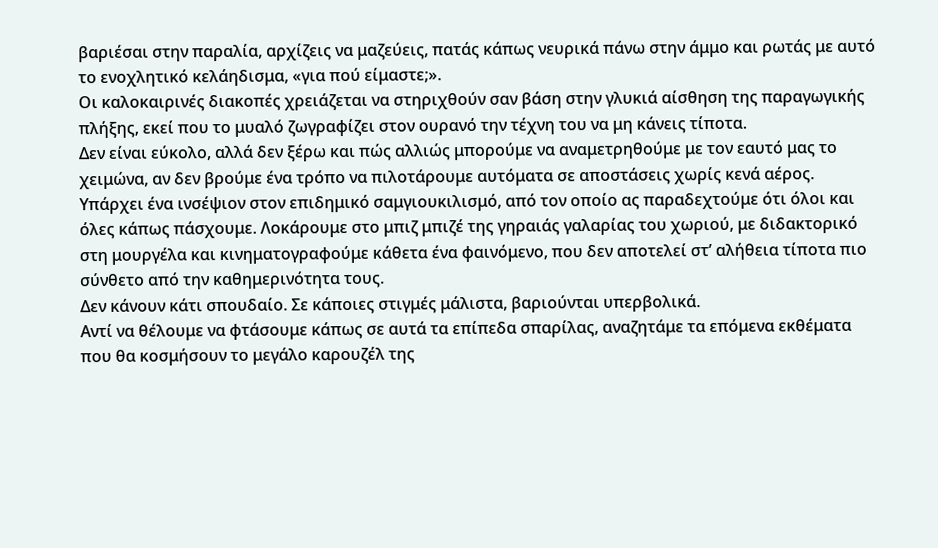βαριέσαι στην παραλία, αρχίζεις να μαζεύεις, πατάς κάπως νευρικά πάνω στην άμμο και ρωτάς με αυτό το ενοχλητικό κελάηδισμα, «για πού είμαστε;».
Οι καλοκαιρινές διακοπές χρειάζεται να στηριχθούν σαν βάση στην γλυκιά αίσθηση της παραγωγικής πλήξης, εκεί που το μυαλό ζωγραφίζει στον ουρανό την τέχνη του να μη κάνεις τίποτα.
Δεν είναι εύκολο, αλλά δεν ξέρω και πώς αλλιώς μπορούμε να αναμετρηθούμε με τον εαυτό μας το χειμώνα, αν δεν βρούμε ένα τρόπο να πιλοτάρουμε αυτόματα σε αποστάσεις χωρίς κενά αέρος.
Υπάρχει ένα ινσέψιον στον επιδημικό σαμγιουκιλισμό, από τον οποίο ας παραδεχτούμε ότι όλοι και όλες κάπως πάσχουμε. Λοκάρουμε στο μπιζ μπιζέ της γηραιάς γαλαρίας του χωριού, με διδακτορικό στη μουργέλα και κινηματογραφούμε κάθετα ένα φαινόμενο, που δεν αποτελεί στ’ αλήθεια τίποτα πιο σύνθετο από την καθημερινότητα τους.
Δεν κάνουν κάτι σπουδαίο. Σε κάποιες στιγμές μάλιστα, βαριούνται υπερβολικά.
Αντί να θέλουμε να φτάσουμε κάπως σε αυτά τα επίπεδα σπαρίλας, αναζητάμε τα επόμενα εκθέματα που θα κοσμήσουν το μεγάλο καρουζέλ της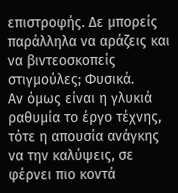επιστροφής. Δε μπορείς παράλληλα να αράζεις και να βιντεοσκοπείς στιγμούλες; Φυσικά.
Αν όμως είναι η γλυκιά ραθυμία το έργο τέχνης, τότε η απουσία ανάγκης να την καλύψεις, σε φέρνει πιο κοντά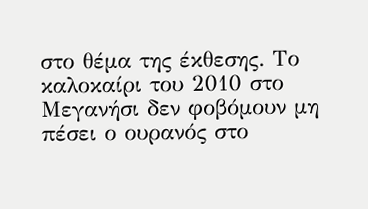στο θέμα της έκθεσης. Το καλοκαίρι του 2010 στο Μεγανήσι δεν φοβόμουν μη πέσει ο ουρανός στο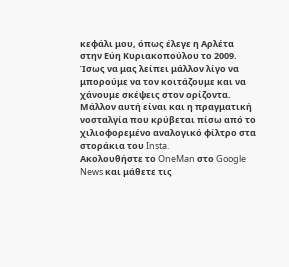κεφάλι μου, όπως έλεγε η Αρλέτα στην Εύη Κυριακοπούλου το 2009.
Ίσως να μας λείπει μάλλον λίγο να μπορούμε να τον κοιτάζουμε και να χάνουμε σκέψεις στον ορίζοντα.
Μάλλον αυτή είναι και η πραγματική νοσταλγία που κρύβεται πίσω από το χιλιοφορεμένο αναλογικό φίλτρο στα στοράκια του Insta.
Aκολουθήστε το OneMan στο Google News και μάθετε τις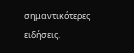σημαντικότερες ειδήσεις.